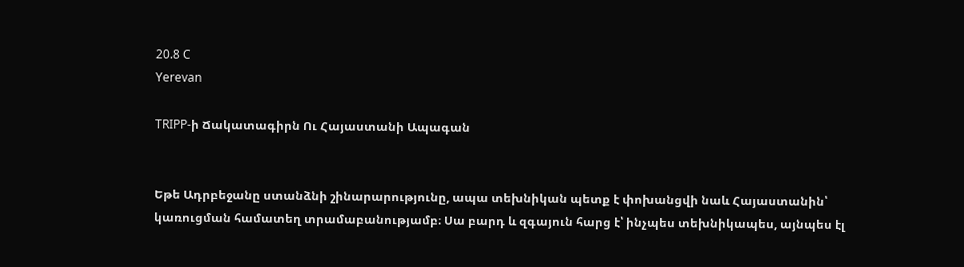20.8 C
Yerevan

TRIPP‑ի Ճակատագիրն Ու Հայաստանի Ապագան


Եթե Ադրբեջանը ստանձնի շինարարությունը, ապա տեխնիկան պետք է փոխանցվի նաև Հայաստանին՝ կառուցման համատեղ տրամաբանությամբ։ Սա բարդ և զգայուն հարց է՝ ինչպես տեխնիկապես, այնպես էլ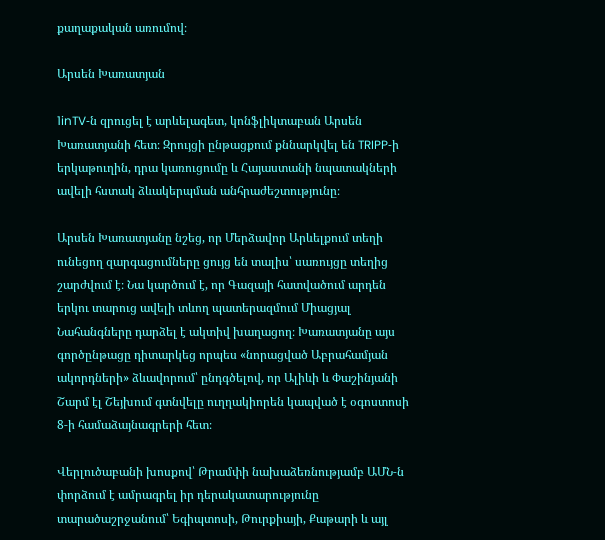քաղաքական առումով։

Արսեն Խառատյան

1inTV‑ն զրուցել է արևելագետ, կոնֆլիկտաբան Արսեն Խառատյանի հետ։ Զրույցի ընթացքում քննարկվել են TRIPP‑ի երկաթուղին, դրա կառուցումը և Հայաստանի նպատակների ավելի հստակ ձևակերպման անհրաժեշտությունը։

Արսեն Խառատյանը նշեց, որ Մերձավոր Արևելքում տեղի ունեցող զարգացումները ցույց են տալիս՝ սառույցը տեղից շարժվում է։ Նա կարծում է, որ Գազայի հատվածում արդեն երկու տարուց ավելի տևող պատերազմում Միացյալ Նահանգները դարձել է ակտիվ խաղացող։ Խառատյանը այս գործընթացը դիտարկեց որպես «նորացված Աբրահամյան ակորդների» ձևավորում՝ ընդգծելով, որ Ալիևի և Փաշինյանի Շարմ էլ Շեյխում գտնվելը ուղղակիորեն կապված է օգոստոսի 8‑ի համաձայնագրերի հետ։

Վերլուծաբանի խոսքով՝ Թրամփի նախաձեռնությամբ ԱՄՆ‑ն փորձում է ամրագրել իր դերակատարությունը տարածաշրջանում՝ Եգիպտոսի, Թուրքիայի, Քաթարի և այլ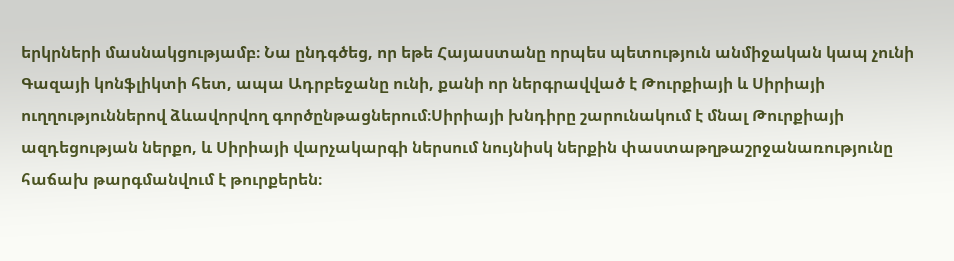երկրների մասնակցությամբ։ Նա ընդգծեց, որ եթե Հայաստանը որպես պետություն անմիջական կապ չունի Գազայի կոնֆլիկտի հետ, ապա Ադրբեջանը ունի, քանի որ ներգրավված է Թուրքիայի և Սիրիայի ուղղություններով ձևավորվող գործընթացներում։Սիրիայի խնդիրը շարունակում է մնալ Թուրքիայի ազդեցության ներքո, և Սիրիայի վարչակարգի ներսում նույնիսկ ներքին փաստաթղթաշրջանառությունը հաճախ թարգմանվում է թուրքերեն։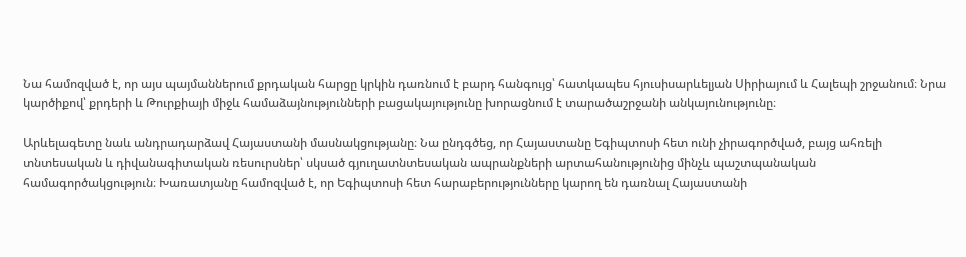Նա համոզված է, որ այս պայմաններում քրդական հարցը կրկին դառնում է բարդ հանգույց՝ հատկապես հյուսիսարևելյան Սիրիայում և Հալեպի շրջանում։ Նրա կարծիքով՝ քրդերի և Թուրքիայի միջև համաձայնությունների բացակայությունը խորացնում է տարածաշրջանի անկայունությունը։

Արևելագետը նաև անդրադարձավ Հայաստանի մասնակցությանը։ Նա ընդգծեց, որ Հայաստանը Եգիպտոսի հետ ունի չիրագործված, բայց ահռելի տնտեսական և դիվանագիտական ռեսուրսներ՝ սկսած գյուղատնտեսական ապրանքների արտահանությունից մինչև պաշտպանական համագործակցություն։ Խառատյանը համոզված է, որ Եգիպտոսի հետ հարաբերությունները կարող են դառնալ Հայաստանի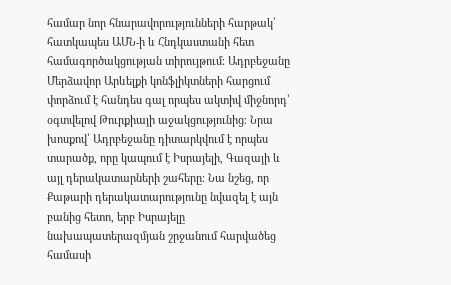համար նոր հնարավորությունների հարթակ՝ հատկապես ԱՄՆ‑ի և Հնդկաստանի հետ համագործակցության տիրույթում։ Ադրբեջանը Մերձավոր Արևելքի կոնֆլիկտների հարցում փորձում է հանդես գալ որպես ակտիվ միջնորդ՝ օգտվելով Թուրքիայի աջակցությունից։ Նրա խոսքով՝ Ադրբեջանը դիտարկվում է որպես տարածք, որը կապում է Իսրայելի, Գազայի և այլ դերակատարների շահերը։ Նա նշեց, որ Քաթարի դերակատարությունը նվազել է այն բանից հետո, երբ Իսրայելը նախապատերազմյան շրջանում հարվածեց համասի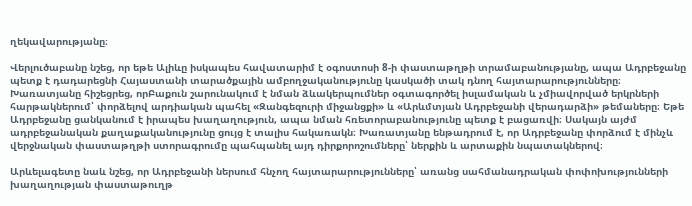ղեկավարությանը։

Վերլուծաբանը նշեց, որ եթե Ալիևը իսկապես հավատարիմ է օգոստոսի 8‑ի փաստաթղթի տրամաբանությանը, ապա Ադրբեջանը պետք է դադարեցնի Հայաստանի տարածքային ամբողջականությունը կասկածի տակ դնող հայտարարությունները։ Խառատյանը հիշեցրեց, որԲաքուն շարունակում է նման ձևակերպումներ օգտագործել իսլամական և չմիավորված երկրների հարթակներում՝ փորձելով արդիական պահել «Զանգեզուրի միջանցքի» և «Արևմտյան Ադրբեջանի վերադարձի» թեմաները։ Եթե Ադրբեջանը ցանկանում է իրապես խաղաղություն, ապա նման հռետորաբանությունը պետք է բացառվի։ Սակայն այժմ ադրբեջանական քաղաքականությունը ցույց է տալիս հակառակն։ Խառատյանը ենթադրում է, որ Ադրբեջանը փորձում է մինչև վերջնական փաստաթղթի ստորագրումը պահպանել այդ դիրքորոշումները՝ ներքին և արտաքին նպատակներով։

Արևելագետը նաև նշեց, որ Ադրբեջանի ներսում հնչող հայտարարությունները՝ առանց սահմանադրական փոփոխությունների խաղաղության փաստաթուղթ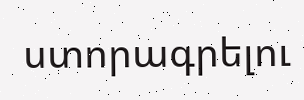ստորագրելու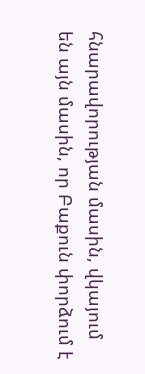հնարավորության մասին, վկայում են այն մասին, որ Բաքուն փորձում է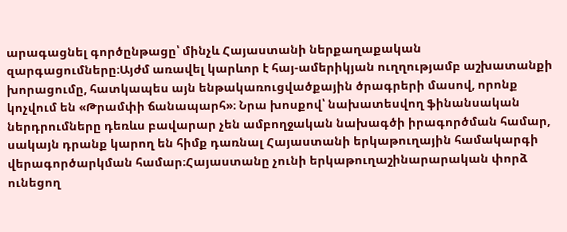արագացնել գործընթացը՝ մինչև Հայաստանի ներքաղաքական զարգացումները։Այժմ առավել կարևոր է հայ-ամերիկյան ուղղությամբ աշխատանքի խորացումը, հատկապես այն ենթակառուցվածքային ծրագրերի մասով, որոնք կոչվում են «Թրամփի ճանապարհ»։ Նրա խոսքով՝ նախատեսվող ֆինանսական ներդրումները դեռևս բավարար չեն ամբողջական նախագծի իրագործման համար, սակայն դրանք կարող են հիմք դառնալ Հայաստանի երկաթուղային համակարգի վերագործարկման համար։Հայաստանը չունի երկաթուղաշինարարական փորձ ունեցող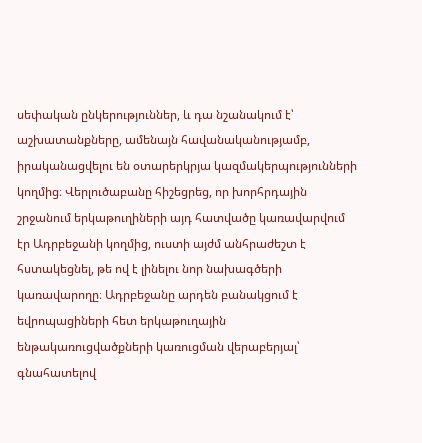սեփական ընկերություններ, և դա նշանակում է՝ աշխատանքները, ամենայն հավանականությամբ, իրականացվելու են օտարերկրյա կազմակերպությունների կողմից։ Վերլուծաբանը հիշեցրեց, որ խորհրդային շրջանում երկաթուղիների այդ հատվածը կառավարվում էր Ադրբեջանի կողմից, ուստի այժմ անհրաժեշտ է հստակեցնել, թե ով է լինելու նոր նախագծերի կառավարողը։ Ադրբեջանը արդեն բանակցում է եվրոպացիների հետ երկաթուղային ենթակառուցվածքների կառուցման վերաբերյալ՝ գնահատելով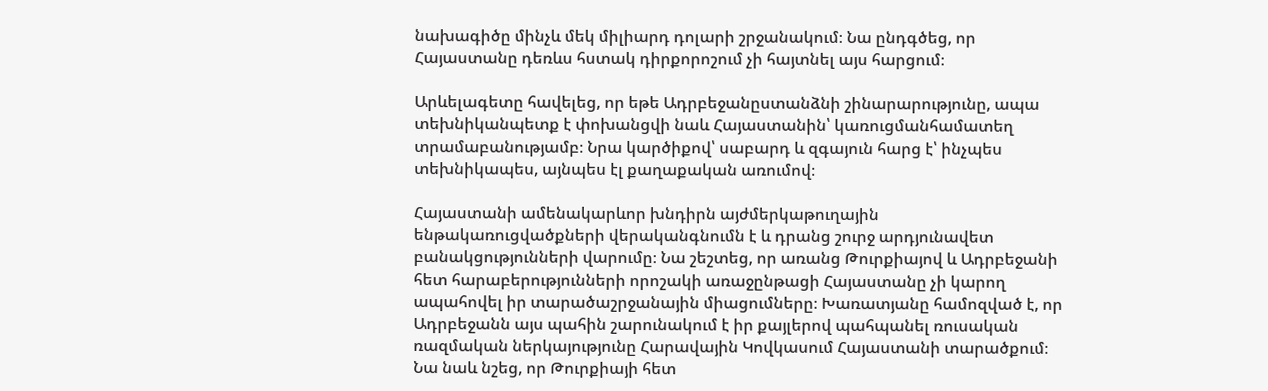նախագիծը մինչև մեկ միլիարդ դոլարի շրջանակում։ Նա ընդգծեց, որ Հայաստանը դեռևս հստակ դիրքորոշում չի հայտնել այս հարցում։

Արևելագետը հավելեց, որ եթե Ադրբեջանըստանձնի շինարարությունը, ապա տեխնիկանպետք է փոխանցվի նաև Հայաստանին՝ կառուցմանհամատեղ տրամաբանությամբ։ Նրա կարծիքով՝ սաբարդ և զգայուն հարց է՝ ինչպես տեխնիկապես, այնպես էլ քաղաքական առումով։

Հայաստանի ամենակարևոր խնդիրն այժմերկաթուղային ենթակառուցվածքների վերականգնումն է և դրանց շուրջ արդյունավետ բանակցությունների վարումը։ Նա շեշտեց, որ առանց Թուրքիայով և Ադրբեջանի հետ հարաբերությունների որոշակի առաջընթացի Հայաստանը չի կարող ապահովել իր տարածաշրջանային միացումները։ Խառատյանը համոզված է, որ Ադրբեջանն այս պահին շարունակում է իր քայլերով պահպանել ռուսական ռազմական ներկայությունը Հարավային Կովկասում Հայաստանի տարածքում։ Նա նաև նշեց, որ Թուրքիայի հետ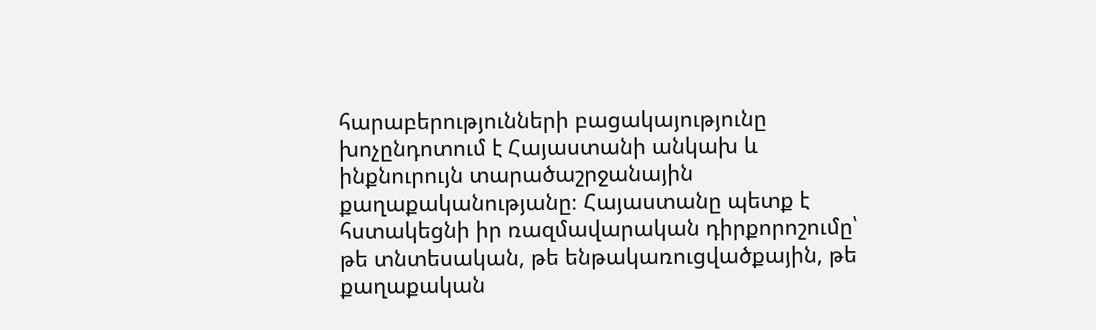հարաբերությունների բացակայությունը խոչընդոտում է Հայաստանի անկախ և ինքնուրույն տարածաշրջանային քաղաքականությանը։ Հայաստանը պետք է հստակեցնի իր ռազմավարական դիրքորոշումը՝ թե տնտեսական, թե ենթակառուցվածքային, թե քաղաքական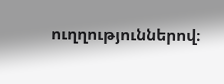ուղղություններով։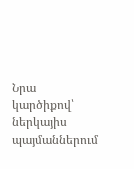Նրա կարծիքով՝ ներկայիս պայմաններում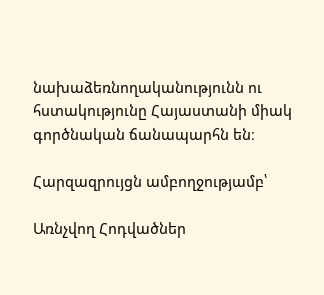նախաձեռնողականությունն ու հստակությունը Հայաստանի միակ գործնական ճանապարհն են։

Հարզազրույցն ամբողջությամբ՝

Առնչվող Հոդվածներ